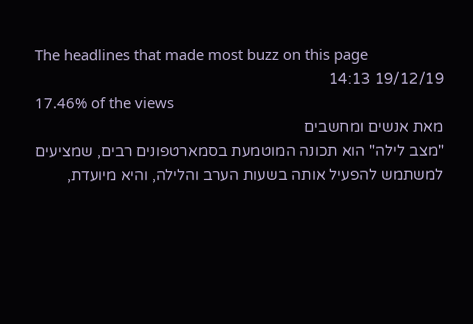The headlines that made most buzz on this page
19/12/19 14:13
17.46% of the views
מאת אנשים ומחשבים
"מצב לילה" הוא תכונה המוטמעת בסמארטפונים רבים, שמציעים למשתמש להפעיל אותה בשעות הערב והלילה, והיא מיועדת,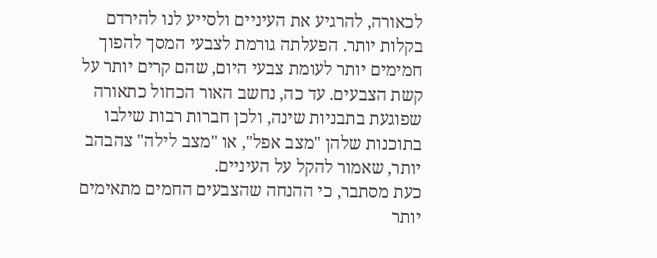לכאורה, להרגיע את העיניים ולסייע לנו להירדם בקלות יותר. הפעלתה גורמת לצבעי המסך להפוך חמימים יותר לעומת צבעי היום, שהם קרים יותר על קשת הצבעים. עד כה, נחשב האור הכחול כתאורה שפוגעת בתבניות שינה, ולכן חברות רבות שילבו בתוכנות שלהן "מצב אפל", או "מצב לילה" צהבהב יותר, שאמור להקל על העיניים.
כעת מסתבר, כי ההנחה שהצבעים החמים מתאימים יותר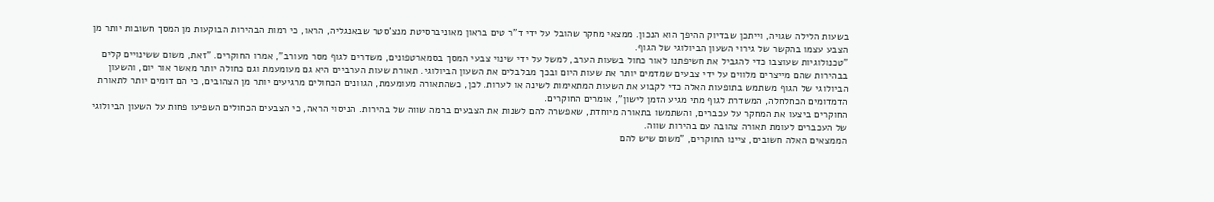בשעות הלילה שגויה, וייתכן שבדיוק ההיפך הוא הנכון. ממצאי מחקר שהובל על ידי ד"ר טים בראון מאוניברסיטת מנצ'סטר שבאנגליה, הראו, כי רמות הבהירות הבוקעות מן המסך חשובות יותר מן הצבע עצמו בהקשר של גירוי השעון הביולוגי של הגוף.
"טכנולוגיות שעוצבו כדי להגביל את חשיפתנו לאור כחול בשעות הערב, למשל על ידי שינוי צבעי המסך בסמארטפונים, משדרים לגוף מסר מעורב", אמרו החוקרים. "זאת, משום ששינויים קלים בבהירות שהם מייצרים מלווים על ידי צבעים שמדמים יותר את שעות היום ובכך מבלבלים את השעון הביולוגי. תאורת שעות הערביים היא גם מעומעמת וגם כחולה יותר מאשר אור יום, והשעון הביולוגי של הגוף משתמש בתופעות האלה כדי לקבוע את השעות המתאימות לשינה או לערות. לכן, כשהתאורה מעומעמת, הגוונים הכחולים מרגיעים יותר מן הצהובים, כי הם דומים יותר לתאורת הדמדומים הכחלחלה, המשדרת לגוף מתי מגיע הזמן לישון", אומרים החוקרים.
החוקרים ביצעו את המחקר על עכברים, והשתמשו בתאורה מיוחדת, שאפשרה להם לשנות את הצבעים ברמה שווה של בהירות. הניסוי הראה, כי הצבעים הכחולים השפיעו פחות על השעון הביולוגי של העכברים לעומת תאורה צהובה עם בהירות שווה.
הממצאים האלה חשובים, ציינו החוקרים, "משום שיש להם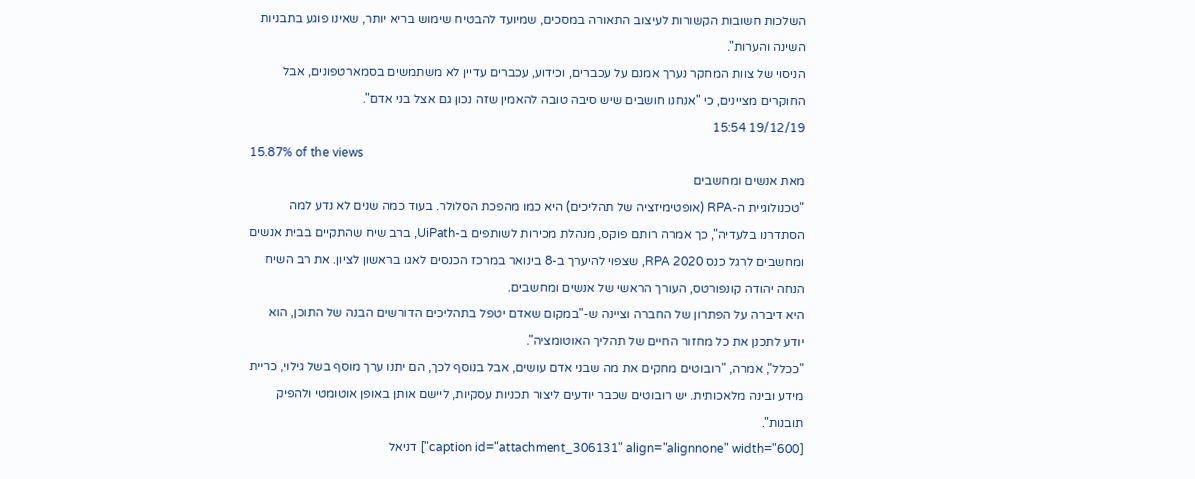השלכות חשובות הקשורות לעיצוב התאורה במסכים, שמיועד להבטיח שימוש בריא יותר, שאינו פוגע בתבניות השינה והערות".
הניסוי של צוות המחקר נערך אמנם על עכברים, וכידוע, עכברים עדיין לא משתמשים בסמארטפונים, אבל החוקרים מציינים, כי "אנחנו חושבים שיש סיבה טובה להאמין שזה נכון גם אצל בני אדם".
19/12/19 15:54
15.87% of the views
מאת אנשים ומחשבים
"טכנולוגיית ה-RPA (אופטימיזציה של תהליכים) היא כמו מהפכת הסלולר. בעוד כמה שנים לא נדע למה הסתדרנו בלעדיה", כך אמרה רותם פוקס, מנהלת מכירות לשותפים ב-UiPath, ברב שיח שהתקיים בבית אנשים ומחשבים לרגל כנס RPA 2020, שצפוי להיערך ב-8 בינואר במרכז הכנסים לאגו בראשון לציון. את רב השיח הנחה יהודה קונפורטס, העורך הראשי של אנשים ומחשבים.
היא דיברה על הפתרון של החברה וציינה ש-"במקום שאדם יטפל בתהליכים הדורשים הבנה של התוכן, הוא יודע לתכנן את כל מחזור החיים של תהליך האוטומציה".
"ככלל", אמרה, "רובוטים מחקים את מה שבני אדם עושים, אבל בנוסף לכך, הם יתנו ערך מוסף בשל גילוי, כריית מידע ובינה מלאכותית. יש רובוטים שכבר יודעים ליצור תכניות עסקיות, ליישם אותן באופן אוטומטי ולהפיק תובנות".
[caption id="attachment_306131" align="alignnone" width="600"] דניאל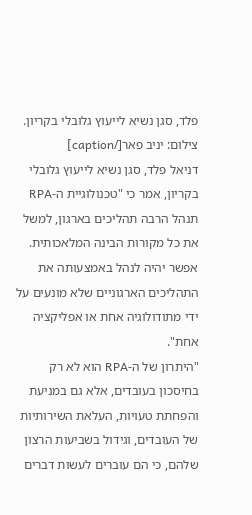פלד, סגן נשיא לייעוץ גלובלי בקריון. צילום: יניב פאר[/caption]
דניאל פלד, סגן נשיא לייעוץ גלובלי בקריון, אמר כי "טכנולוגיית ה-RPA תנהל הרבה תהליכים בארגון, למשל את כל מקורות הבינה המלאכותית. אפשר יהיה לנהל באמצעותה את התהליכים הארגוניים שלא מונעים על ידי מתודולוגיה אחת או אפליקציה אחת".
"היתרון של ה-RPA הוא לא רק בחיסכון בעובדים, אלא גם במניעת והפחתת טעויות, העלאת השירותיות של העובדים, וגידול בשביעות הרצון שלהם, כי הם עוברים לעשות דברים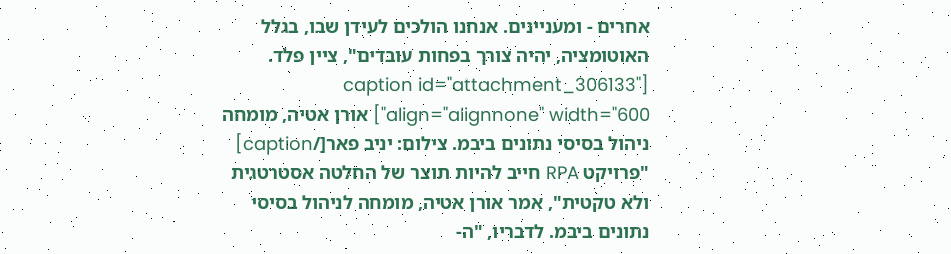אחרים - ומעניינים. אנחנו הולכים לעידן שבו, בגלל האוטומציה, יהיה צורך בפחות עובדים", ציין פלד.
[caption id="attachment_306133" align="alignnone" width="600"] אורן אטיה, מומחה ניהול בסיסי נתונים ביבמ. צילום: יניב פאר[/caption]
"פרויקט RPA חייב להיות תוצר של החלטה אסטרטגית ולא טקטית", אמר אורן אטיה, מומחה לניהול בסיסי נתונים ביבמ. לדבריו, "ה-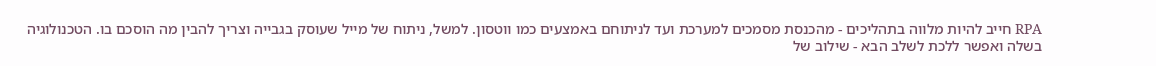RPA חייב להיות מלווה בתהליכים - מהכנסת מסמכים למערכת ועד לניתוחם באמצעים כמו ווטסון. למשל, ניתוח של מייל שעוסק בגבייה וצריך להבין מה הוסכם בו. הטכנולוגיה בשלה ואפשר ללכת לשלב הבא - שילוב של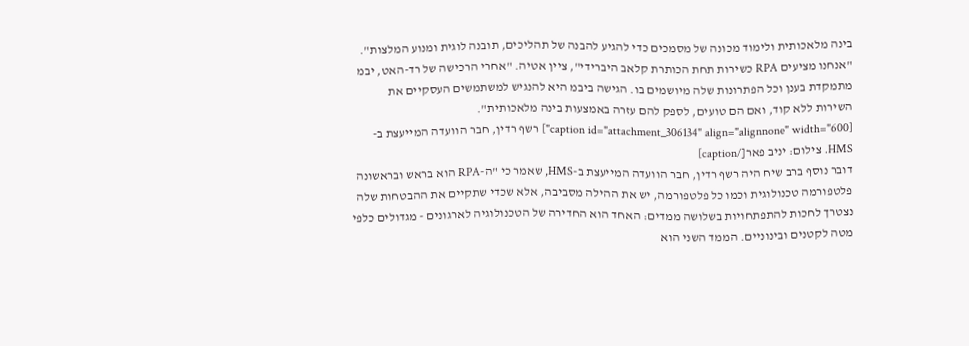בינה מלאכותית ולימוד מכונה של מסמכים כדי להגיע להבנה של תהליכים, תובנה לוגית ומנוע המלצות".
"אנחנו מציעים RPA כשירות תחת הכותרת קלאב היברידי", ציין אטיה. "אחרי הרכישה של רד-האט, יבמ מתמקדת בענן וכל הפתרונות שלה מיושמים בו. הגישה ביבמ היא להנגיש למשתמשים העסקיים את השירות ללא קוד, ואם הם טועים, לספק להם עזרה באמצעות בינה מלאכותית".
[caption id="attachment_306134" align="alignnone" width="600"] רשף רדין, חבר הוועדה המייעצת ב-HMS. צילום: יניב פאר[/caption]
דובר נוסף ברב שיח היה רשף רדין, חבר הוועדה המייעצת ב-HMS, שאמר כי "ה-RPA הוא בראש ובראשונה פלטפורמה טכנולוגית וכמו כל פלטפורמה, יש את ההילה מסביבה, אלא שכדי שתקיים את ההבטחות שלה נצטרך לחכות להתפתחויות בשלושה ממדים: האחד הוא החדירה של הטכנולוגיה לארגונים - מגדולים כלפי מטה לקטנים ובינוניים. הממד השני הוא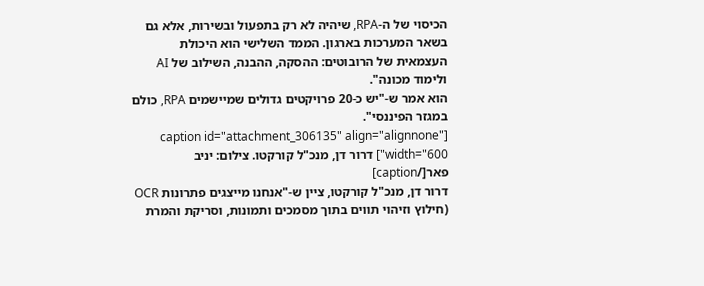הכיסוי של ה-RPA, שיהיה לא רק בתפעול ובשירות, אלא גם בשאר המערכות בארגון. הממד השלישי הוא היכולת העצמאית של הרובוטים: ההסקה, ההבנה, השילוב של AI ולימוד מכונה".
הוא אמר ש-"יש כ-20 פרויקטים גדולים שמיישמים RPA, כולם במגזר הפיננסי".
[caption id="attachment_306135" align="alignnone" width="600"] דרור דן, מנכ"ל קורקטו. צילום: יניב פאר[/caption]
דרור דן, מנכ"ל קורקטו, ציין ש-"אנחנו מייצגים פתרונות OCR (חילוץ וזיהוי תווים בתוך מסמכים ותמונות, וסריקת והמרת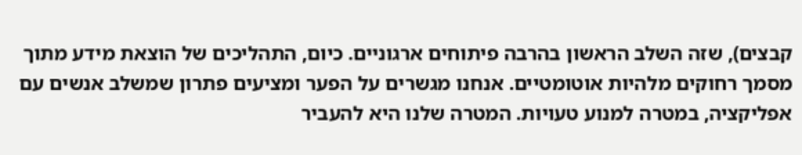קבצים), שזה השלב הראשון בהרבה פיתוחים ארגוניים. כיום, התהליכים של הוצאת מידע מתוך מסמך רחוקים מלהיות אוטומטיים. אנחנו מגשרים על הפער ומציעים פתרון שמשלב אנשים עם אפליקציה, במטרה למנוע טעויות. המטרה שלנו היא להעביר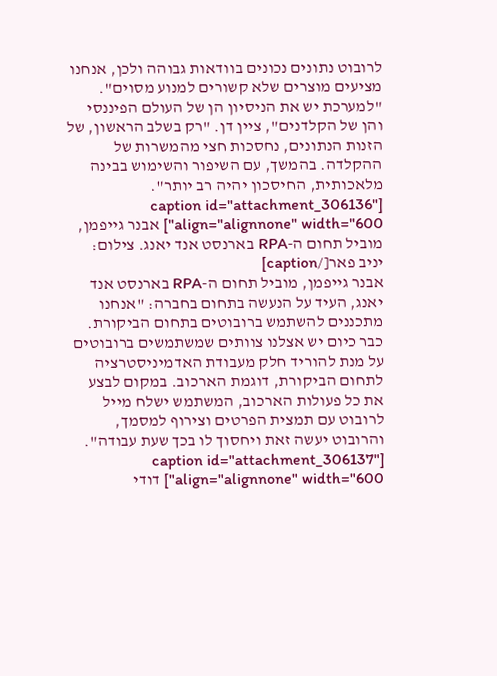לרובוט נתונים נכונים בוודאות גבוהה ולכן, אנחנו מציעים מוצרים שלא קשורים למנוע מסוים".
"למערכת יש את הניסיון הן של העולם הפיננסי והן של הקלדנים", ציין דן. "רק בשלב הראשון, של הזנות הנתונים, נחסכות חצי מהמשרות של ההקלדה. בהמשך, עם השיפור והשימוש בבינה מלאכותית, החיסכון יהיה רב יותר".
[caption id="attachment_306136" align="alignnone" width="600"] אבנר גייפמן, מוביל תחום ה-RPA בארנסט אנד יאנג. צילום: יניב פאר[/caption]
אבנר גייפמן, מוביל תחום ה-RPA בארנסט אנד יאנג, העיד על הנעשה בתחום בחברה: "אנחנו מתכננים להשתמש ברובוטים בתחום הביקורת. כבר כיום יש אצלנו צוותים שמשתמשים ברובוטים על מנת להוריד חלק מעבודת האדמיניסטרציה לתחום הביקורת, דוגמת הארכוב. במקום לבצע את כל פעולות הארכוב, המשתמש ישלח מייל לרובוט עם תמצית הפרטים וצירוף למסמך, והרובוט יעשה זאת ויחסוך לו בכך שעת עבודה".
[caption id="attachment_306137" align="alignnone" width="600"] דודי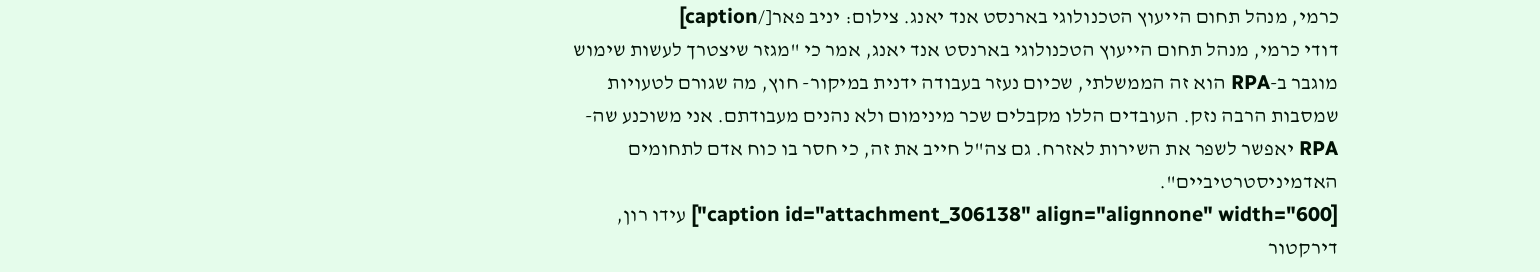כרמי, מנהל תחום הייעוץ הטכנולוגי בארנסט אנד יאנג. צילום: יניב פאר[/caption]
דודי כרמי, מנהל תחום הייעוץ הטכנולוגי בארנסט אנד יאנג, אמר כי "מגזר שיצטרך לעשות שימוש מוגבר ב-RPA הוא זה הממשלתי, שכיום נעזר בעבודה ידנית במיקור- חוץ, מה שגורם לטעויות שמסבות הרבה נזק. העובדים הללו מקבלים שכר מינימום ולא נהנים מעבודתם. אני משוכנע שה-RPA יאפשר לשפר את השירות לאזרח. גם צה"ל חייב את זה, כי חסר בו כוח אדם לתחומים האדמיניסטרטיביים".
[caption id="attachment_306138" align="alignnone" width="600"] עידו רון, דירקטור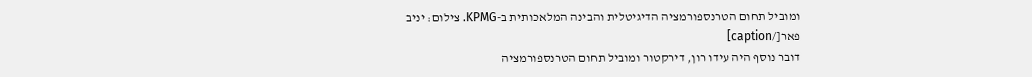ומוביל תחום הטרנספורמציה הדיגיטלית והבינה המלאכותית ב-KPMG. צילום: יניב פאר[/caption]
דובר נוסף היה עידו רון, דירקטור ומוביל תחום הטרנספורמציה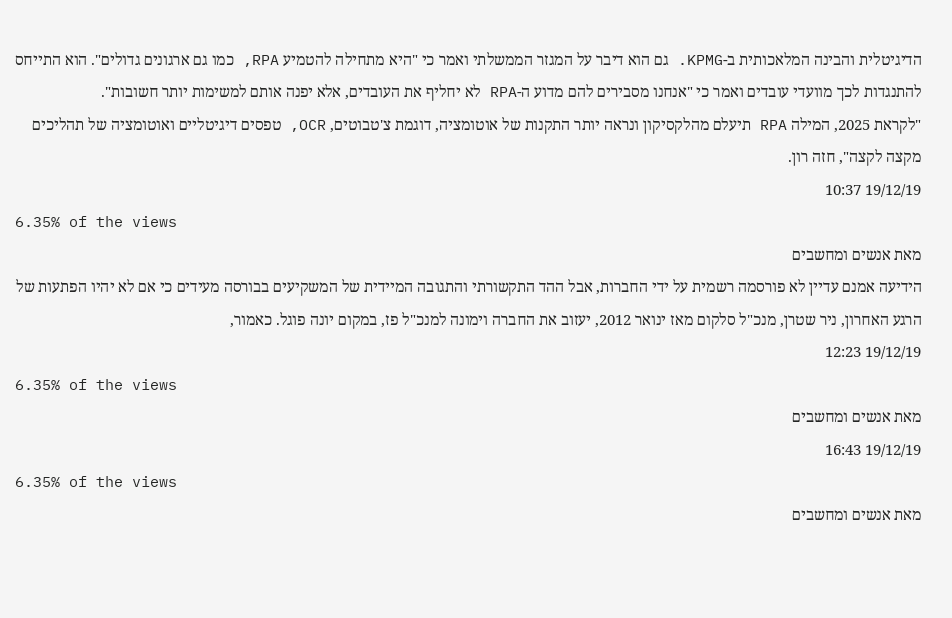הדיגיטלית והבינה המלאכותית ב-KPMG. גם הוא דיבר על המגזר הממשלתי ואמר כי "היא מתחילה להטמיע RPA, כמו גם ארגונים גדולים". הוא התייחס להתנגדות לכך מוועדי עובדים ואמר כי "אנחנו מסבירים להם מדוע ה-RPA לא יחליף את העובדים, אלא יפנה אותם למשימות יותר חשובות".
"לקראת 2025, המילה RPA תיעלם מהלקסיקון ונראה יותר התקנות של אוטומציה, דוגמת צ'טבוטים, OCR, טפסים דיגיטליים ואוטומציה של תהליכים מקצה לקצה", חזה רון.
19/12/19 10:37
6.35% of the views
מאת אנשים ומחשבים
הידיעה אמנם עדיין לא פורסמה רשמית על ידי החברות, אבל ההד התקשורתי והתגובה המיידית של המשקיעים בבורסה מעידים כי אם לא יהיו הפתעות של הרגע האחרון, ניר שטרן, מנכ"ל סלקום מאז ינואר 2012, יעזוב את החברה וימונה למנכ"ל פז, במקום יונה פוגל. כאמור,
19/12/19 12:23
6.35% of the views
מאת אנשים ומחשבים
19/12/19 16:43
6.35% of the views
מאת אנשים ומחשבים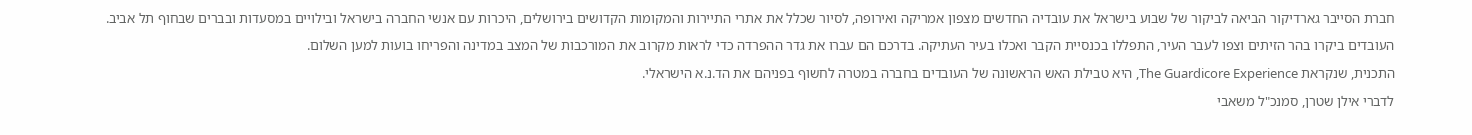חברת הסייבר גארדיקור הביאה לביקור של שבוע בישראל את עובדיה החדשים מצפון אמריקה ואירופה, לסיור שכלל את אתרי התיירות והמקומות הקדושים בירושלים, היכרות עם אנשי החברה בישראל ובילויים במסעדות ובברים שבחוף תל אביב.
העובדים ביקרו בהר הזיתים וצפו לעבר העיר, התפללו בכנסיית הקבר ואכלו בעיר העתיקה. בדרכם הם עברו את גדר ההפרדה כדי לראות מקרוב את המורכבות של המצב במדינה והפריחו בועות למען השלום.
התכנית, שנקראת The Guardicore Experience, היא טבילת האש הראשונה של העובדים בחברה במטרה לחשוף בפניהם את הד.נ.א הישראלי.
לדברי אילן שטרן, סמנכ"ל משאבי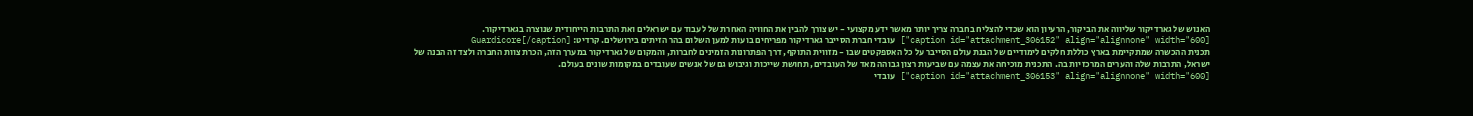האנוש של גארדיקור שליווה את הביקור, הרעיון הוא שכדי להצליח בחברה צריך יותר מאשר ידע מקצועי - יש צורך להבין את החוויה האחרת של לעבוד עם ישראלים ואת התרבות הייחודית שנוצרה בגארדיקור.
[caption id="attachment_306152" align="alignnone" width="600"] עובדי חברת הסייבר גארדיקור מפריחים בועות למען השלום בהר הזיתים בירושלים. קרדיט: Guardicore[/caption]
תכנית ההכשרה שמתקיימת בארץ כוללת חלקים לימודיים של הבנת עולם הסייבר על כל האספקטים שבו - מזווית התוקף, דרך הפתרונות הזמינים לחברות, והמקום של גארדיקור במערך הזה, הכרת צוות החברה ולצד זה הבנה של ישראל, התרבות שלה והערים המרכזיות בה. התכנית מוכיחה את עצמה עם שביעות רצון גבוהה מאד של העובדים, תחושת שייכות וגיבוש גם של אנשים שעובדים במקומות שונים בעולם.
[caption id="attachment_306153" align="alignnone" width="600"] עובדי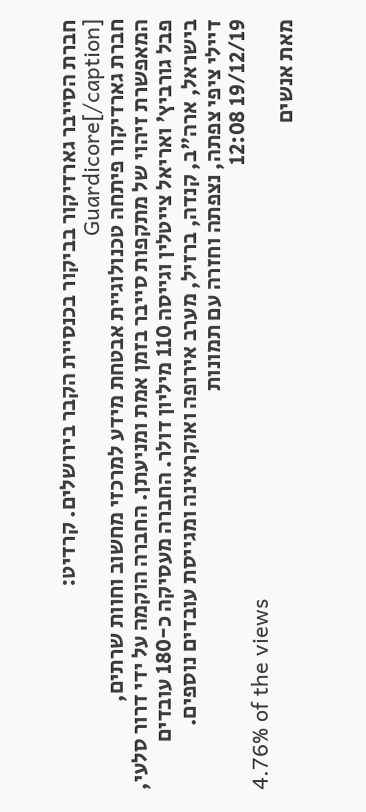חברת הסייבר גארדיקור בביקור בכנסיית הקבר בירושלים. קרדיט: Guardicore[/caption]
חברת גארדיקור פיתחה טכנולוגיית אבטחת מידע למרכזי מחשוב וחוות שרתים, המאפשרת זיהוי של מתקפות סייבר בזמן אמת ומניעתן. החברה הוקמה על ידי דרור סלעי, פבל גורביץ' ואריאל צייטלין וגייסה 110 מיליון דולר. החברה מעסיקה כ-180 עובדים בישראל, ארה"ב, קנדה, ברזיל, מערב אירופה ואוקראינה ומגייסת עובדים נוספים.
דיילי ציפי צפתה, נצפתה וחזרה עם תמונות
19/12/19 12:08
4.76% of the views
מאת אנשים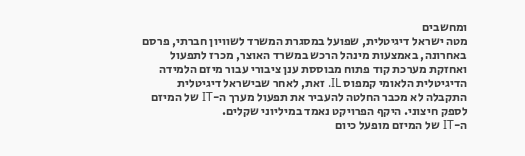ומחשבים
מטה ישראל דיגיטלית, שפועל במסגרת המשרד לשוויון חברתי, פרסם באחרונה, באמצעות מינהל הרכש במשרד האוצר, מכרז לתפעול ואחזקת מערכת קוד פתוח מבוססת ענן ציבורי עבור מיזם הלמידה הדיגיטלית הלאומי קמפוס IL. זאת, לאחר שבישראל דיגיטלית התקבלה לא מכבר החלטה להעביר את תפעול מערך ה-IT של המיזם לספק חיצוני. היקף הפרויקט נאמד במיליוני שקלים.
ה-IT של המיזם מופעל כיום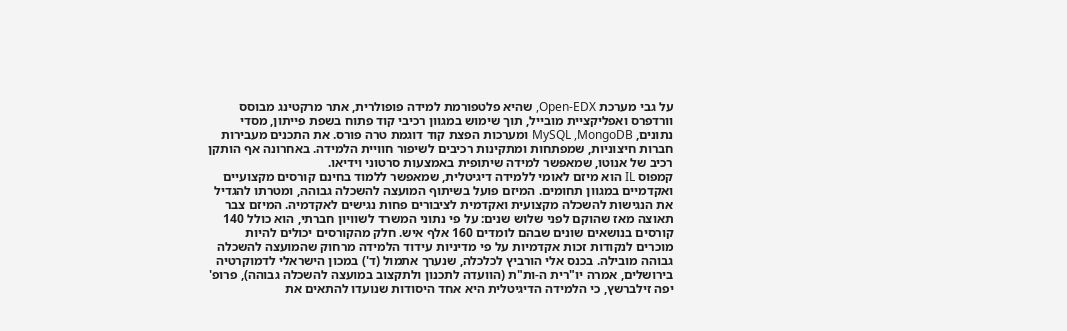על גבי מערכת Open-EDX, שהיא פלטפורמת למידה פופולרית, אתר מרקטינג מבוסס וורדפרס ואפליקציית מובייל, תוך שימוש במגוון רכיבי קוד פתוח בשפת פייתון, מסדי נתונים, MySQL ,MongoDB ומערכות הפצת קוד דוגמת טרה פורס. את התכנים מעבירות חברות חיצוניות, שמפתחות ומתקינות רכיבים לשיפור חוויית הלמידה. באחרונה אף הותקן רכיב של אנוטו, שמאפשר למידה שיתופית באמצעות סרטוני וידיאו.
קמפוס IL הוא מיזם לאומי ללמידה דיגיטלית, שמאפשר ללמוד בחינם קורסים מקצועיים ואקדמיים במגוון תחומים. המיזם פועל בשיתוף המועצה להשכלה גבוהה, ומטרתו להגדיל את הנגישות להשכלה מקצועית ואקדמית לציבורים פחות נגישים לאקדמיה. המיזם צבר תאוצה מאז שהוקם לפני שלוש שנים: על פי נתוני המשרד לשוויון חברתי, הוא כולל 140 קורסים בנושאים שונים שבהם לומדים 160 אלף איש. חלק מהקורסים יכולים להיות מוכרים לנקודות זכות אקדמיות על פי מדיניות עידוד הלמידה מרחוק שהמועצה להשכלה גבוהה מובילה. בכנס אלי הורביץ לכלכלה, שנערך אתמול (ד') במכון הישראלי לדמוקרטיה בירושלים, אמרה יו"רית ה-ות"ת (הוועדה לתכנון ולתקצוב במועצה להשכלה גבוהה), פרופ' יפה זילברשץ, כי הלמידה הדיגיטלית היא אחד היסודות שנועדו להתאים את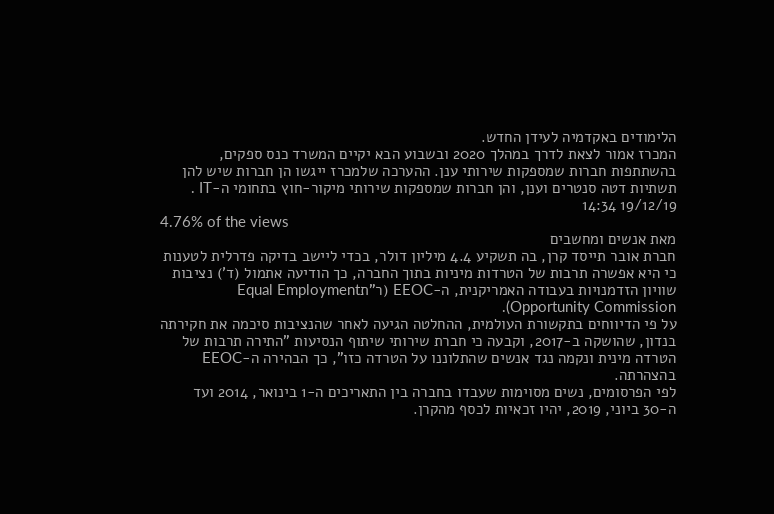הלימודים באקדמיה לעידן החדש.
המכרז אמור לצאת לדרך במהלך 2020 ובשבוע הבא יקיים המשרד כנס ספקים, בהשתתפות חברות שמספקות שירותי ענן. ההערכה שלמכרז ייגשו הן חברות שיש להן תשתיות דטה סנטרים וענן, והן חברות שמספקות שירותי מיקור-חוץ בתחומי ה-IT .
19/12/19 14:34
4.76% of the views
מאת אנשים ומחשבים
חברת אובר תייסד קרן, בה תשקיע 4.4 מיליון דולר, בכדי ליישב בדיקה פדרלית לטענות כי היא אפשרה תרבות של הטרדות מיניות בתוך החברה, כך הודיעה אתמול (ד') נציבות שוויון הזדמנויות בעבודה האמריקנית, ה-EEOC (ר"תEqual Employment Opportunity Commission).
על פי הדיווחים בתקשורת העולמית, ההחלטה הגיעה לאחר שהנציבות סיכמה את חקירתה בנדון, שהושקה ב-2017, וקבעה כי חברת שירותי שיתוף הנסיעות "התירה תרבות של הטרדה מינית ונקמה נגד אנשים שהתלוננו על הטרדה כזו", כך הבהירה ה-EEOC בהצהרתה.
לפי הפרסומים, נשים מסוימות שעבדו בחברה בין התאריכים ה-1 בינואר, 2014 ועד ה-30 ביוני, 2019, יהיו זכאיות לכסף מהקרן.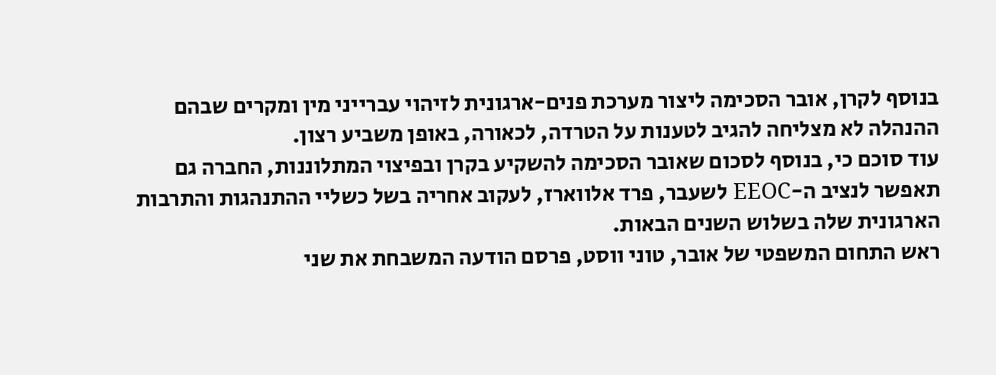בנוסף לקרן, אובר הסכימה ליצור מערכת פנים-ארגונית לזיהוי עברייני מין ומקרים שבהם ההנהלה לא מצליחה להגיב לטענות על הטרדה, לכאורה, באופן משביע רצון.
עוד סוכם כי, בנוסף לסכום שאובר הסכימה להשקיע בקרן ובפיצוי המתלוננות, החברה גם תאפשר לנציב ה-EEOC לשעבר, פרד אלווארז, לעקוב אחריה בשל כשליי ההתנהגות והתרבות הארגונית שלה בשלוש השנים הבאות.
ראש התחום המשפטי של אובר, טוני ווסט, פרסם הודעה המשבחת את שני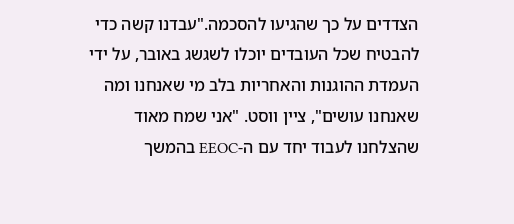הצדדים על כך שהגיעו להסכמה."עבדנו קשה כדי להבטיח שכל העובדים יוכלו לשגשג באובר, על ידי העמדת ההוגנות והאחריות בלב מי שאנחנו ומה שאנחנו עושים", ציין ווסט. "אני שמח מאוד שהצלחנו לעבוד יחד עם ה-EEOC בהמשך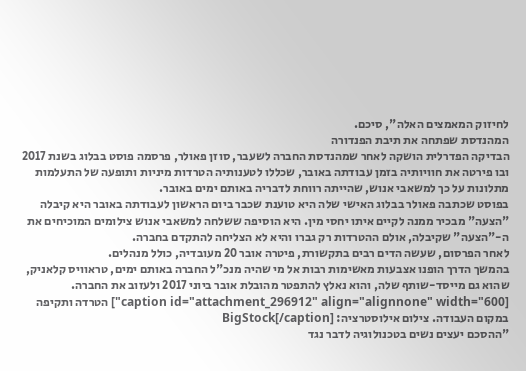לחיזוק המאמצים האלה", סיכם.
המהנדסת שפתחה את תיבת הפנדורה
הבדיקה הפדרלית הושקה לאחר שמהנדסת החברה לשעבר, סוזן פאולר, פרסמה פוסט בבלוג בשנת 2017 ובו פירטה את חוויותיה בזמן עבודתה באובר, שכללו לטענותיה הטרדות מיניות ותופעה של התעלמות מתלונות על כך למשאבי אנוש, שהייתה רווחת לדבריה באותם ימים באובר.
בפוסט שכתבה פאולר בבלוג האישי שלה היא טוענת שכבר ביום הראשון לעבודתה באובר היא קיבלה "הצעה" מבכיר ממנה לקיים איתו יחסי מין. היא הוסיפה ששלחה למשאבי אנוש צילומים המוכיחים את ה-"הצעה" שקיבלה, אולם ההטרדות רק גברו והיא לא הצליחה להתקדם בחברה.
לאחר הפרסום, שעשה הדים רבים בתקשורת, פיטרה אובר 20 מעובדיה, כולל מנהלים.
בהמשך הדרך הופנו אצבעות מאשימות רבות אל מי שהיה מנכ"ל החברה באותם ימים, טראוויס קלאניק, שהוא גם מייסד-שותף שלה, והוא נאלץ להתפטר מהובלת אובר ביוני 2017 ולעזוב את החברה.
[caption id="attachment_296912" align="alignnone" width="600"] הטרדה ותקיפה במקום העבודה. צילום אילוסטרציה: BigStock[/caption]
"ההסכם יעצים נשים בטכנולוגיה לדבר נגד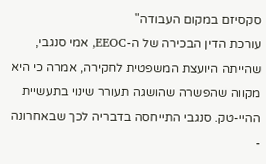סקסיזם במקום העבודה"
עורכת הדין הבכירה של ה-EEOC, אמי סנגבי, שהייתה היועצת המשפטית לחקירה, אמרה כי היא מקווה שהפשרה שהושגה תעורר שינוי בתעשיית ההיי-טק. סנגבי התייחסה בדבריה לכך שבאחרונה -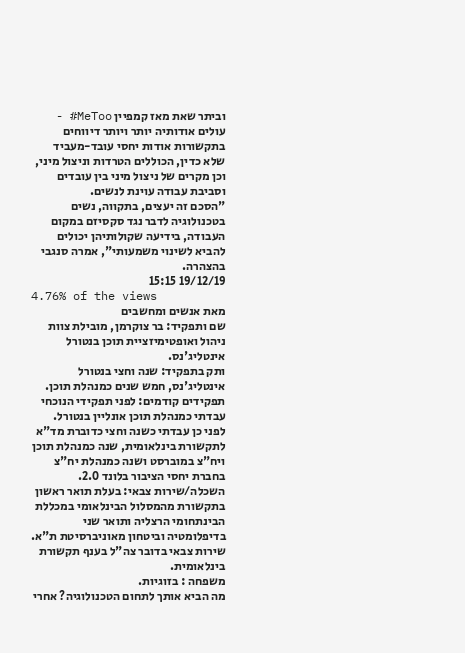וביתר שאת מאז קמפיין MeToo# - עולים אודותיה יותר ויותר דיווחים בתקשורות אודות יחסי עובד-מעביד שלא כדין, הכוללים הטרדות וניצול מיני, וכן מקרים של ניצול מיני בין עובדים וסביבת עבודה עוינת לנשים.
"הסכם זה יעצים, בתקווה, נשים בטכנולוגיה לדבר נגד סקסיזם במקום העבודה, בידיעה שקולותיהן יכולים להביא לשינוי משמעותי", אמרה סנגבי בהצהרה.
19/12/19 15:15
4.76% of the views
מאת אנשים ומחשבים
שם ותפקיד: בר צוקרמן, מובילת צוות ניהול ואופטימיזציית תוכן בנטורל אינטליג'נס.
ותק בתפקיד: שנה וחצי בנטורל אינטליג'נס, חמש שנים כמנהלת תוכן.
תפקידים קודמים: לפני תפקידי הנוכחי עבדתי כמנהלת תוכן אונליין בנטורל. לפני כן עבדתי כשנה וחצי כדוברת מד"א לתקשורת בינלאומית, שנה כמנהלת תוכן ויח"צ במוברסט ושנה כמנהלת יח"צ בחברת יחסי הציבור בלונד 2.0.
השכלה/שירות צבאי: בעלת תואר ראשון בתקשורת מהמסלול הבינלאומי במכללת הבינתחומי הרצליה ותואר שני בדיפלומטיה וביטחון מאוניברסיטת ת"א. שירות צבאי בדובר צה"ל בענף תקשורת בינלאומית.
משפחה : בזוגיות.
מה הביא אותך לתחום הטכנולוגיה? אחרי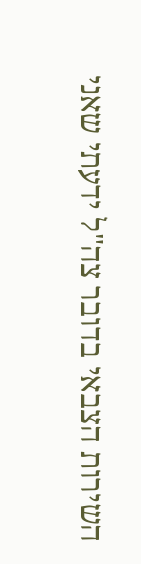השירות הצבאי בדובר צה"ל ידעתי שאני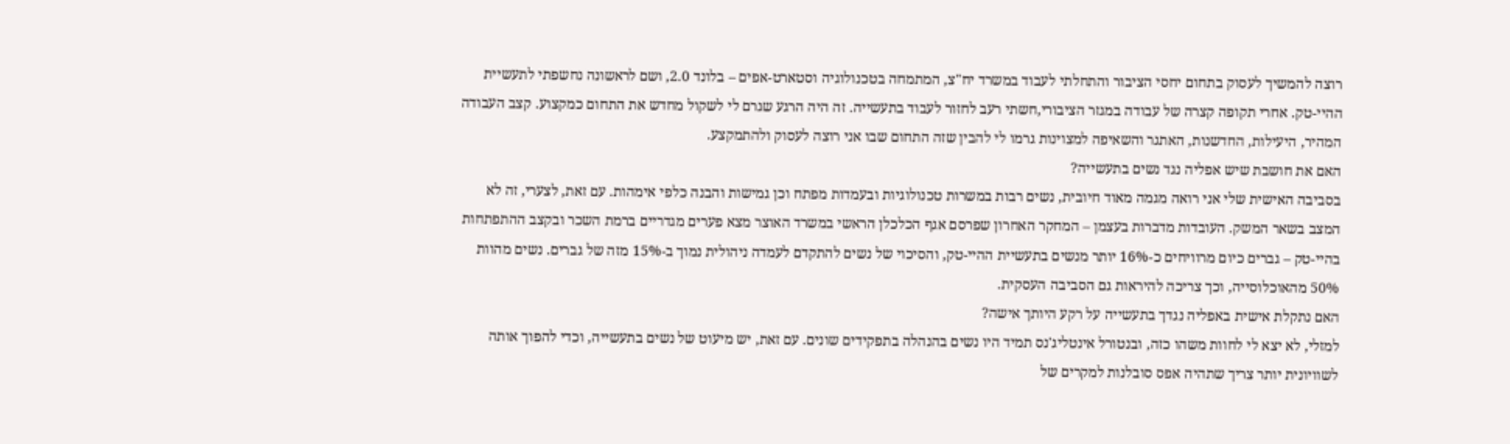רוצה להמשיך לעסוק בתחום יחסי הציבור והתחלתי לעבוד במשרד יח"צ, המתמחה בטכנולוגיה וסטארט-אפים – בלונד 2.0, ושם לראשונה נחשפתי לתעשיית ההיי-טק. אחרי תקופה קצרה של עבודה במגזר הציבורי,חשתי רעב לחזור לעבוד בתעשייה. זה היה הרגע שגרם לי לשקול מחדש את התחום כמקצוע. קצב העבודה המהיר, היעילות, החדשנות, האתגר והשאיפה למצוינות גרמו לי להבין שזה התחום שבו אני רוצה לעסוק ולהתמקצע.
האם את חושבת שיש אפליה נגד נשים בתעשייה?
בסביבה האישית שלי אני רואה מגמה מאוד חיובית, נשים רבות במשרות טכנולוגיות ובעמדות מפתח וכן גמישות והבנה כלפי אימהות. עם זאת, לצערי, זה לא המצב בשאר המשק. העובדות מדברות בעצמן – המחקר האחרון שפרסם אגף הכלכלן הראשי במשרד האוצר מצא פערים מגדריים ברמת השכר ובקצב ההתפתחות בהיי-טק – גברים כיום מרוויחים כ-16% יותר מנשים בתעשיית ההיי-טק, והסיכוי של נשים להתקדם לעמדה ניהולית נמוך ב-15% מזה של גברים. נשים מהוות 50% מהאוכלוסייה, וכך צריכה להיראות גם הסביבה העסקית.
האם נתקלת אישית באפליה נגדך בתעשייה על רקע היותך אישה?
למזלי, לא יצא לי לחוות משהו כזה, ובנטורל אינטליג'נס תמיד היו נשים בהנהלה בתפקידים שונים. עם זאת, יש מיעוט של נשים בתעשייה, וכדי להפוך אותה לשוויונית יותר צריך שתהיה אפס סובלנות למקרים של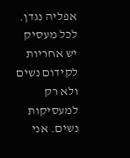אפליה נגדן. לכל מעסיק יש אחריות לקידום נשים ולא רק למעסיקות נשים. אני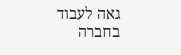גאה לעבוד בחברה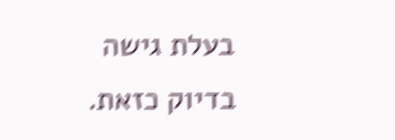בעלת גישה בדיוק כזאת.